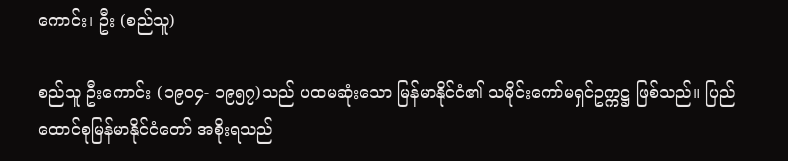ကောင်း၊ ဦး (စည်သူ)

စည်သူ ဦးကောင်း (၁၉၀၄- ၁၉၅၇)သည် ပထမဆုံးသော မြန်မာနိုင်ငံ၏ သမိုင်းကော်မရှင်ဥက္ကဋ္ဌ ဖြစ်သည်။ ပြည်ထောင်စုမြန်မာနိုင်ငံတော် အစိုးရသည်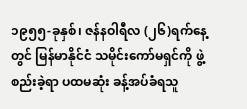၁၉၅၅-ခုနှစ်၊ ဇန်နဝါရီလ (၂၆)ရက်နေ့တွင် မြန်မာနိုင်ငံ သမိုင်းကော်မရှင်ကို ဖွဲ့စည်းခဲ့ရာ ပထမဆုံး ခန့်အပ်ခံရသူ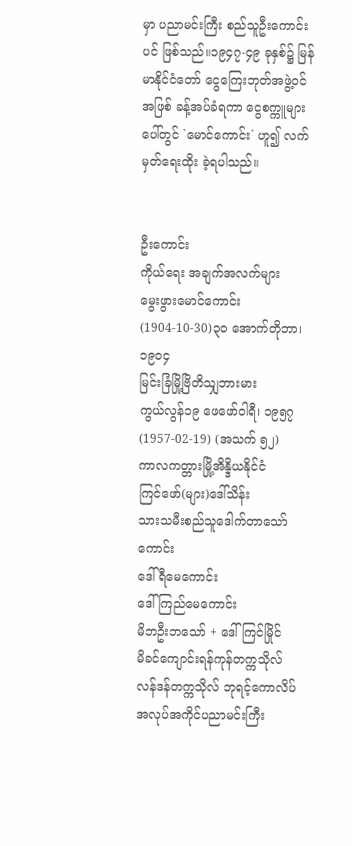မှာ ပညာမင်းကြီး စည်သူဦးကောင်းပင် ဖြစ်သည်။၁၉၄၇-၄၉ ခုနှစ်၌ မြန်မာနိုင်ငံတော် ငွေကြေးဘုတ်အဖွဲ့ဝင် အဖြစ် ခန့်အပ်ခံရကာ ငွေစက္ကူများပေါ်တွင် `မောင်ကောင်း´ ဟူ၍ လက်မှတ်ရေးထိုး ခဲ့ရပါသည်။


ဦးကောင်း
ကိုယ်ရေး အချက်အလက်များ
မွေးဖွားမောင်ကောင်း
(1904-10-30)၃၀ အောက်တိုဘာ၊ ၁၉၀၄
မြင်းခြံမြို့ဗြိတိသျှဘားမား
ကွယ်လွန်၁၉ ဖေဖော်ဝါရီ၊ ၁၉၅၇(1957-02-19) (အသက် ၅၂)
ကာလကတ္တားမြို့အိန္ဒိယနိုင်ငံ
ကြင်ဖော်(များ)ဒေါ်သိန်း
သားသမီးစည်သူဒေါက်တာသော်ကောင်း
ဒေါ်ရီမေကောင်း
ဒေါ်ကြည်မေကောင်း
မိဘဦးဘသော် + ဒေါ်ကြင်မြိုင်
မိခင်ကျောင်းရန်ကုန်တက္ကသိုလ်
လန်ဒန်တက္ကသိုလ် ဘုရင့်ကောလိပ်
အလုပ်အကိုင်ပညာမင်းကြီး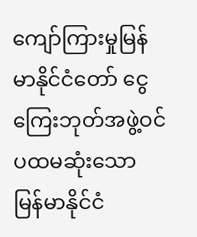ကျော်ကြားမှုမြန်မာနိုင်ငံတော် ငွေကြေးဘုတ်အဖွဲ့ဝင်
ပထမဆုံးသော မြန်မာနိုင်ငံ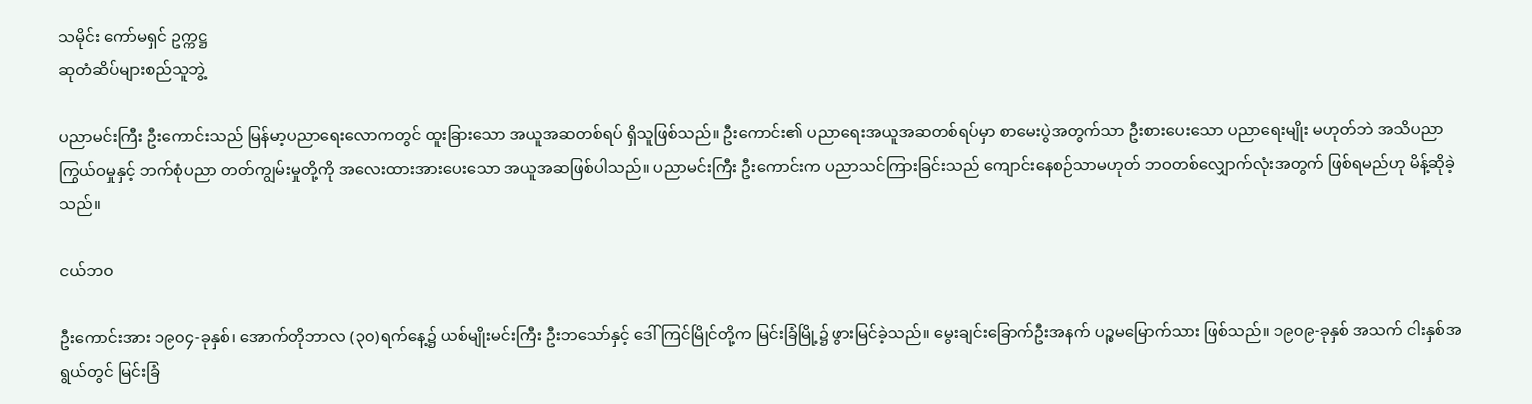သမိုင်း ကော်မရှင် ဥက္ကဋ္ဌ
ဆုတံဆိပ်များစည်သူဘွဲ့

ပညာမင်းကြီး ဦးကောင်းသည် မြန်မာ့ပညာရေးလောကတွင် ထူးခြားသော အယူအဆတစ်ရပ် ရှိသူဖြစ်သည်။ ဦးကောင်း၏ ပညာရေးအယူအဆတစ်ရပ်မှာ စာမေးပွဲအတွက်သာ ဦးစားပေးသော ပညာရေးမျိုး မဟုတ်ဘဲ အသိပညာကြွယ်ဝမှုနှင့် ဘက်စုံပညာ တတ်ကျွမ်းမှုတို့ကို အလေးထားအားပေးသော အယူအဆဖြစ်ပါသည်။ ပညာမင်းကြီး ဦးကောင်းက ပညာသင်ကြားခြင်းသည် ကျောင်းနေစဉ်သာမဟုတ် ဘဝတစ်လျှောက်လုံးအတွက် ဖြစ်ရမည်ဟု မိန့်ဆိုခဲ့သည်။

ငယ်ဘဝ

ဦးကောင်းအား ၁၉၀၄-ခုနှစ်၊ အောက်တိုဘာလ (၃၀)ရက်နေ့၌ ယစ်မျိုးမင်းကြီး ဦးဘသော်နှင့် ဒေါ်ကြင်မြိုင်တို့က မြင်းခြံမြို့၌ ဖွားမြင်ခဲ့သည်။ မွေးချင်းခြောက်ဦးအနက် ပဉ္စမမြောက်သား ဖြစ်သည်။ ၁၉၀၉-ခုနှစ် အသက် ငါးနှစ်အရွယ်တွင် မြင်းခြံ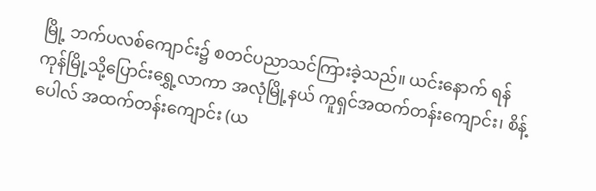မြို့ ဘက်ပလစ်ကျောင်း၌ စတင်ပညာသင်ကြားခဲ့သည်။ ယင်းနောက် ရန်ကုန်မြို့သို့ပြောင်းရွှေ့လာကာ အလုံမြို့နယ် ကူရှင်အထက်တန်းကျောင်း၊ စိန့်ပေါလ် အထက်တန်းကျောင်း (ယ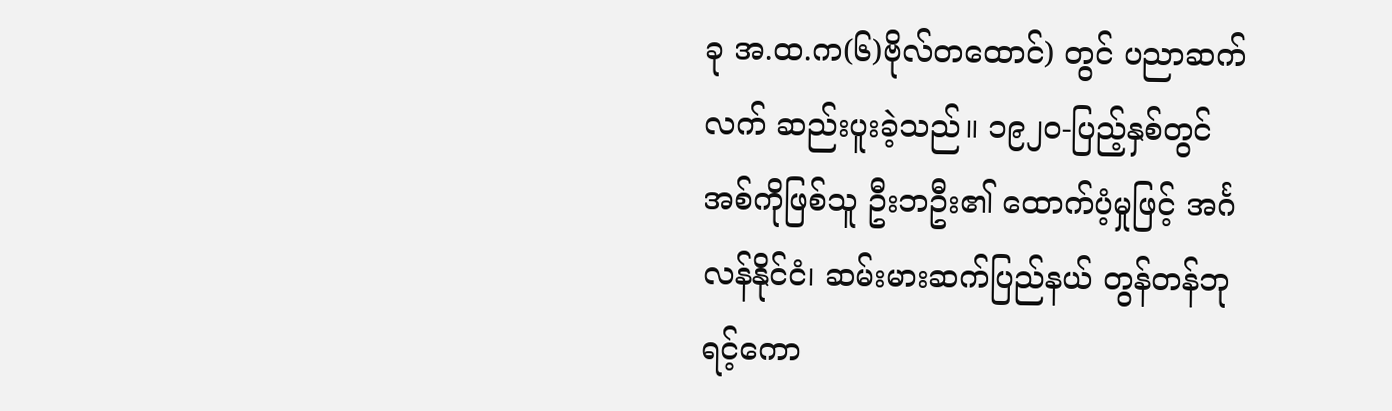ခု အ.ထ.က(၆)ဗိုလ်တထောင်) တွင် ပညာဆက်လက် ဆည်းပူးခဲ့သည်။ ၁၉၂၀-ပြည့်နှစ်တွင် အစ်ကိုဖြစ်သူ ဦးဘဦး၏ ထောက်ပံ့မှုဖြင့် အင်္ဂလန်နိုင်ငံ၊ ဆမ်းမားဆက်ပြည်နယ် တွန်တန်ဘုရင့်ကော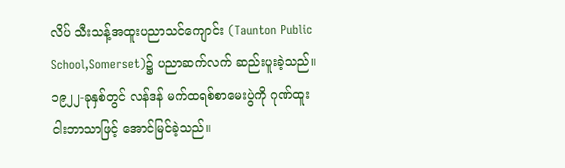လိပ် သီးသန့်အထူးပညာသင်ကျောင်း (Taunton Public School,Somerset)၌ ပညာဆက်လက် ဆည်းပူးခဲ့သည်။ ၁၉၂၂-ခုနှစ်တွင် လန်ဒန် မက်ထရစ်စာမေးပွဲကို ဂုဏ်ထူး ငါးဘာသာဖြင့် အောင်မြင်ခဲ့သည်။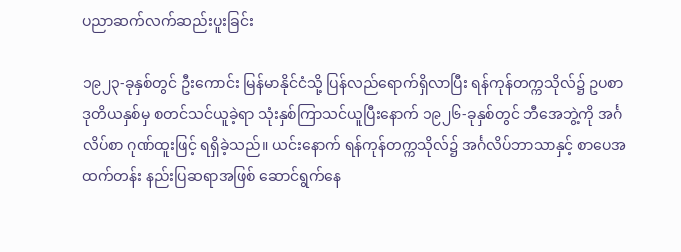ပညာဆက်လက်ဆည်းပူးခြင်း

၁၉၂၃-ခုနှစ်တွင် ဦးကောင်း မြန်မာနိုင်ငံသို့ ပြန်လည်ရောက်ရှိလာပြီး ရန်ကုန်တက္ကသိုလ်၌ ဥပစာ ဒုတိယနှစ်မှ စတင်သင်ယူခဲ့ရာ သုံးနှစ်ကြာသင်ယူပြီးနောက် ၁၉၂၆-ခုနှစ်တွင် ဘီအေဘွဲ့ကို အင်္ဂလိပ်စာ ဂုဏ်ထူးဖြင့် ရရှိခဲ့သည်။ ယင်းနောက် ရန်ကုန်တက္ကသိုလ်၌ အင်္ဂလိပ်ဘာသာနှင့် စာပေအထက်တန်း နည်းပြဆရာအဖြစ် ဆောင်ရွက်နေ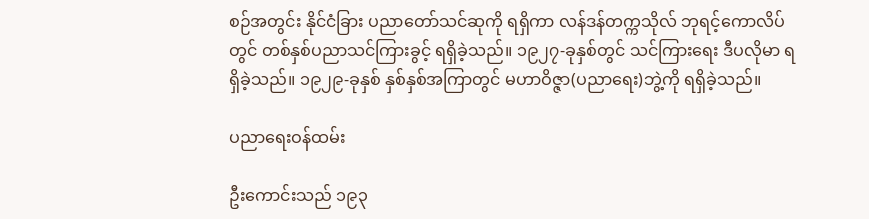စဉ်အတွင်း နိုင်ငံခြား ပညာတော်သင်ဆုကို ရရှိကာ လန်ဒန်တက္ကသိုလ် ဘုရင့်ကောလိပ်တွင် တစ်နှစ်ပညာသင်ကြားခွင့် ရရှိခဲ့သည်။ ၁၉၂၇-ခုနှစ်တွင် သင်ကြားရေး ဒီပလိုမာ ရရှိခဲ့သည်။ ၁၉၂၉-ခုနှစ် နှစ်နှစ်အကြာတွင် မဟာဝိဇ္ဇာ(ပညာရေး)ဘွဲ့ကို ရရှိခဲ့သည်။

ပညာရေးဝန်ထမ်း

ဦးကောင်းသည် ၁၉၃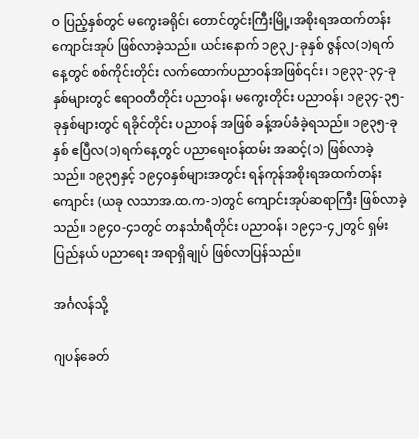ဝ ပြည့်နှစ်တွင် မကွေးခရိုင်၊ တောင်တွင်းကြီးမြို့၊အစိုးရအထက်တန်းကျောင်းအုပ် ဖြစ်လာခဲ့သည်။ ယင်းနောက် ၁၉၃၂-ခုနှစ် ဇွန်လ(၁)ရက်နေ့တွင် စစ်ကိုင်းတိုင်း လက်ထောက်ပညာဝန်အဖြစ်၎င်း၊ ၁၉၃၃-၃၄-ခုနှစ်များတွင် ဧရာဝတီတိုင်း ပညာဝန်၊ မကွေးတိုင်း ပညာဝန်၊ ၁၉၃၄-၃၅-ခုနှစ်များတွင် ရခိုင်တိုင်း ပညာဝန် အဖြစ် ခန့်အပ်ခံခဲ့ရသည်။ ၁၉၃၅-ခုနှစ် ဧပြီလ(၁)ရက်နေ့တွင် ပညာရေးဝန်ထမ်း အဆင့်(၁) ဖြစ်လာခဲ့သည်။ ၁၉၃၅နှင့် ၁၉၄ဝနှစ်များအတွင်း ရန်ကုန်အစိုးရအထက်တန်းကျောင်း (ယခု လသာအ.ထ.က-၁)တွင် ကျောင်းအုပ်ဆရာကြီး ဖြစ်လာခဲ့သည်။ ၁၉၄၀-၄၁တွင် တနင်္သာရီတိုင်း ပညာဝန်၊ ၁၉၄၁-၄၂တွင် ရှမ်းပြည်နယ် ပညာရေး အရာရှိချုပ် ဖြစ်လာပြန်သည်။

အင်္ဂလန်သို့

ဂျပန်ခေတ်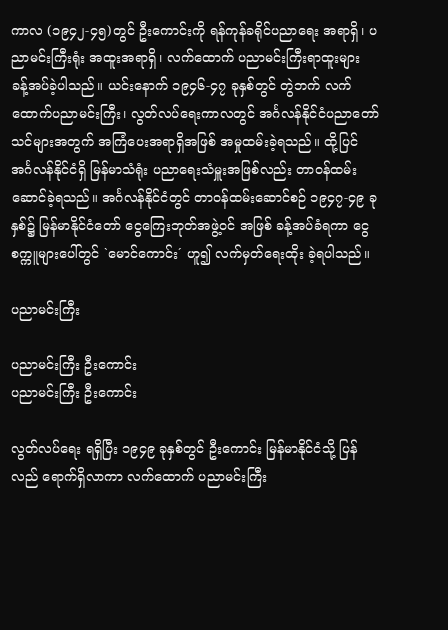ကာလ (၁၉၄၂-၄၅)တွင် ဦးကောင်းကို ရန်ကုန်ခရိုင်ပညာရေး အရာရှိ၊ ပညာမင်းကြီးရုံး အထူးအရာရှိ၊ လက်ထောက် ပညာမင်းကြီးရာထူးများ ခန့်အပ်ခဲ့ပါသည်။ ယင်းနောက် ၁၉၄၆-၄၇ ခုနှစ်တွင် တွဲဘက် လက်ထောက်ပညာမင်းကြီး၊ လွတ်လပ်ရေးကာလတွင် အင်္ဂလန်နိုင်ငံပညာတော်သင်များအတွက် အကြံပေးအရာရှိအဖြစ် အမှုထမ်းခဲ့ရသည်။ ထို့ပြင် အင်္ဂလန်နိုင်ငံရှိ မြန်မာသံရုံး ပညာရေးသံမှူးအဖြစ်လည်း တာဝန်ထမ်းဆောင်ခဲ့ရသည်။ အင်္ဂလန်နိုင်ငံတွင် တာဝန်ထမ်းဆောင်စဉ် ၁၉၄၇-၄၉ ခုနှစ်၌ မြန်မာနိုင်ငံတော် ငွေကြေးဘုတ်အဖွဲ့ဝင် အဖြစ် ခန့်အပ်ခံရကာ ငွေစက္ကူများပေါ်တွင် `မောင်ကောင်း´ ဟူ၍ လက်မှတ်ရေးထိုး ခဲ့ရပါသည်။

ပညာမင်းကြီး

ပညာမင်းကြီး ဦးကောင်း
ပညာမင်းကြီး ဦးကောင်း

လွတ်လပ်ရေး ရရှိပြီး ၁၉၄၉ ခုနှစ်တွင် ဦးကောင်း မြန်မာနိုင်ငံသို့ ပြန်လည် ရောက်ရှိလာကာ လက်ထောက် ပညာမင်းကြီး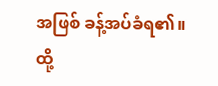အဖြစ် ခန့်အပ်ခံရ၏။ ထို့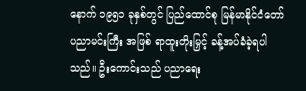နောက် ၁၉၅၁ ခုနှစ်တွင် ပြည်ထောင်စု မြန်မာနိုင်ငံတော် ပညာမင်းကြီး အဖြစ် ရာထူးတိုးမြှင့် ခန့်အပ်ခံခဲ့ရပါသည်။ ဦးကောင်းသည် ပညာရေး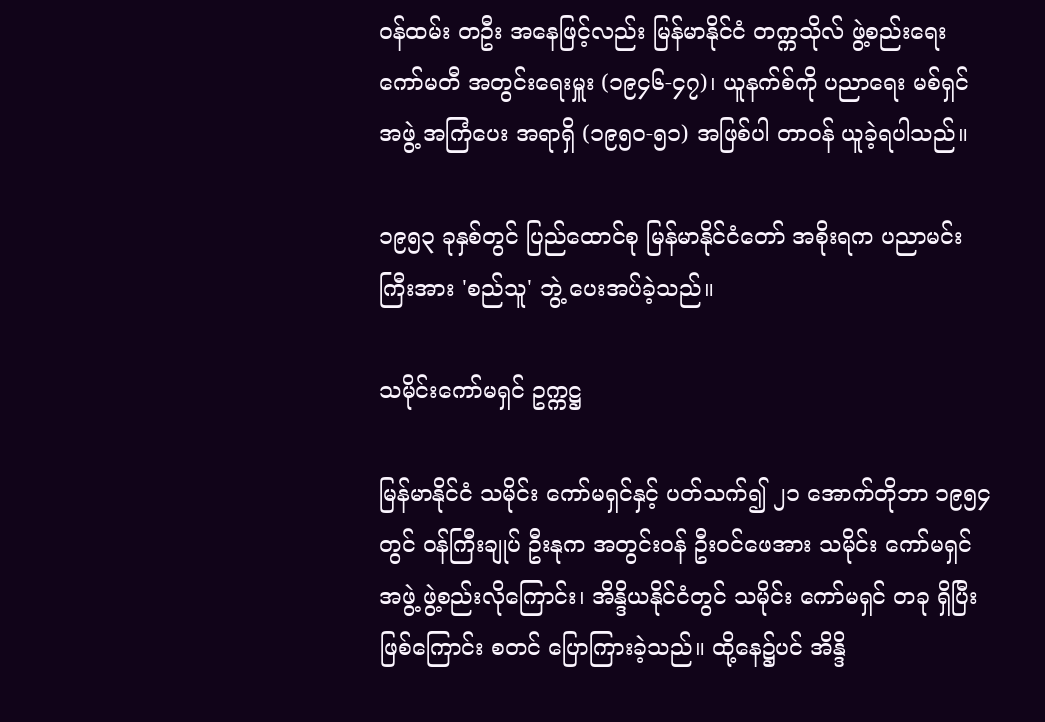ဝန်ထမ်း တဦး အနေဖြင့်လည်း မြန်မာနိုင်ငံ တက္ကသိုလ် ဖွဲ့စည်းရေး ကော်မတီ အတွင်းရေးမှူး (၁၉၄၆-၄၇)၊ ယူနက်စ်ကို ပညာရေး မစ်ရှင် အဖွဲ့ အကြံပေး အရာရှိ (၁၉၅၀-၅၁) အဖြစ်ပါ တာဝန် ယူခဲ့ရပါသည်။

၁၉၅၃ ခုနှစ်တွင် ပြည်ထောင်စု မြန်မာနိုင်ငံတော် အစိုးရက ပညာမင်းကြီးအား 'စည်သူ' ဘွဲ့ ပေးအပ်ခဲ့သည်။

သမိုင်းကော်မရှင် ဥက္ကဋ္ဌ

မြန်မာနိုင်ငံ သမိုင်း ကော်မရှင်နှင့် ပတ်သက်၍ ၂၁ အောက်တိုဘာ ၁၉၅၄ တွင် ဝန်ကြီးချုပ် ဦးနုက အတွင်းဝန် ဦးဝင်ဖေအား သမိုင်း ကော်မရှင် အဖွဲ့ ဖွဲ့စည်းလိုကြောင်း၊ အိန္ဒိယနိုင်ငံတွင် သမိုင်း ကော်မရှင် တခု ရှိပြီးဖြစ်ကြောင်း စတင် ပြောကြားခဲ့သည်။ ထို့နေ၌ပင် အိန္ဒိ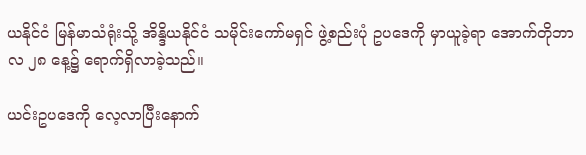ယနိုင်ငံ မြန်မာသံရုံးသို့ အိန္ဒိယနိုင်ငံ သမိုင်းကော်မရှင် ဖွဲ့စည်းပုံ ဥပဒေကို မှာယူခဲ့ရာ အောက်တိုဘာလ ၂၈ နေ့၌ ရောက်ရှိလာခဲ့သည်။

ယင်းဥပဒေကို လေ့လာပြီးနောက်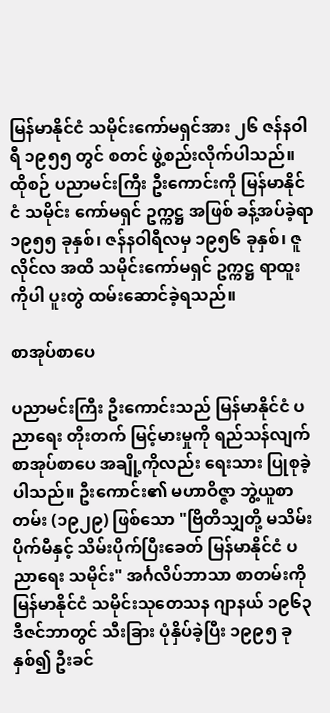မြန်မာနိုင်ငံ သမိုင်းကော်မရှင်အား ၂၆ ဇန်နဝါရီ ၁၉၅၅ တွင် စတင် ဖွဲ့စည်းလိုက်ပါသည်။ ထိုစဉ် ပညာမင်းကြီး ဦးကောင်းကို မြန်မာနိုင်ငံ သမိုင်း ကော်မရှင် ဥက္ကဋ္ဌ အဖြစ် ခန့်အပ်ခဲ့ရာ ၁၉၅၅ ခုနှစ်၊ ဇန်နဝါရီလမှ ၁၉၅၆ ခုနှစ်၊ ဇူလိုင်လ အထိ သမိုင်းကော်မရှင် ဥက္ကဋ္ဌ ရာထူးကိုပါ ပူးတွဲ ထမ်းဆောင်ခဲ့ရသည်။

စာအုပ်စာပေ

ပညာမင်းကြီး ဦးကောင်းသည် မြန်မာနိုင်ငံ ပညာရေး တိုးတက် မြင့်မားမှုကို ရည်သန်လျက် စာအုပ်စာပေ အချို့ကိုလည်း ရေးသား ပြုစုခဲ့ပါသည်။ ဦးကောင်း၏ မဟာဝိဇ္ဇာ ဘွဲ့ယူစာတမ်း (၁၉၂၉) ဖြစ်သော "ဗြိတိသျှတို့ မသိမ်းပိုက်မီနှင့် သိမ်းပိုက်ပြီးခေတ် မြန်မာနိုင်ငံ ပညာရေး သမိုင်း" အင်္ဂလိပ်ဘာသာ စာတမ်းကို မြန်မာနိုင်ငံ သမိုင်းသုတေသန ဂျာနယ် ၁၉၆၃ ဒီဇင်ဘာတွင် သီးခြား ပုံနှိပ်ခဲ့ပြီး ၁၉၉၅ ခုနှစ်၍ ဦးခင်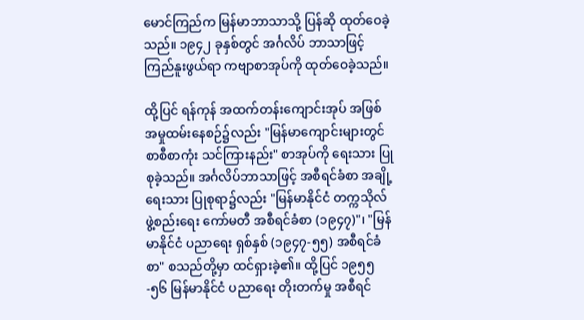မောင်ကြည်က မြန်မာဘာသာသို့ ပြန်ဆို ထုတ်ဝေခဲ့သည်။ ၁၉၄၂ ခုနှစ်တွင် အင်္ဂလိပ် ဘာသာဖြင့် ကြည်နူးဖွယ်ရာ ကဗျာစာအုပ်ကို ထုတ်ဝေခဲ့သည်။

ထို့ပြင် ရန်ကုန် အထက်တန်းကျောင်းအုပ် အဖြစ် အမှုထမ်းနေစဉ်၌လည်း "မြန်မာကျောင်းများတွင် စာစီစာကုံး သင်ကြားနည်း" စာအုပ်ကို ရေးသား ပြုစုခဲ့သည်။ အင်္ဂလိပ်ဘာသာဖြင့် အစီရင်ခံစာ အချို့ ရေးသား ပြုစုရာ၌လည်း "မြန်မာနိုင်ငံ တက္ကသိုလ် ဖွဲ့စည်းရေး ကော်မတီ အစီရင်ခံစာ (၁၉၄၇)"၊ "မြန်မာနိုင်ငံ ပညာရေး ရှစ်နှစ် (၁၉၄၇-၅၅) အစီရင်ခံစာ" စသည်တို့မှာ ထင်ရှားခဲ့၏။ ထို့ပြင် ၁၉၅၅-၅၆ မြန်မာနိုင်ငံ ပညာရေး တိုးတက်မှု အစီရင်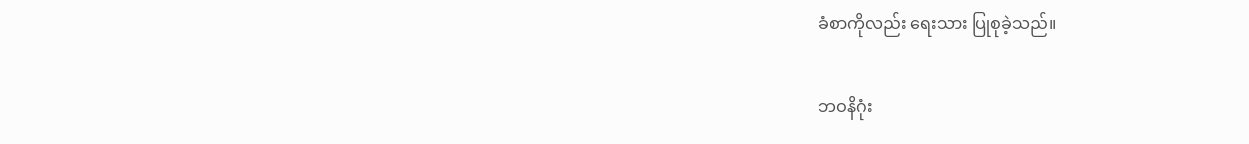ခံစာကိုလည်း ရေးသား ပြုစုခဲ့သည်။

ဘဝနိဂုံး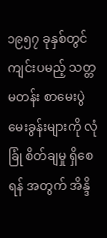၁၉၅၇ ခုနှစ်တွင် ကျင်းပမည့် သတ္တမတန်း စာမေးပွဲ မေးခွန်းများကို လုံခြုံ စိတ်ချမှု ရှိစေရန် အတွက် အိန္ဒိ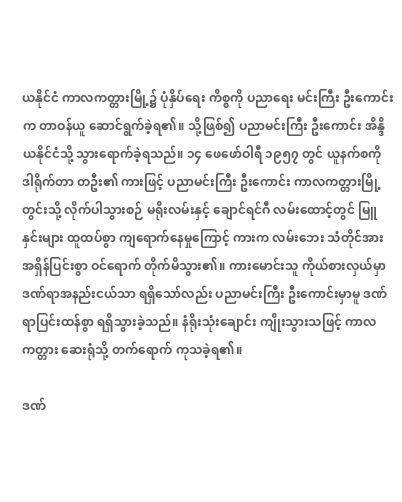ယနိုင်ငံ ကာလကတ္တားမြို့၌ ပုံနှိပ်ရေး ကိစ္စကို ပညာရေး မင်းကြီး ဦးကောင်းက တာဝန်ယူ ဆောင်ရွက်ခဲ့ရ၏။ သို့ဖြစ်၍ ပညာမင်းကြီး ဦးကောင်း အိန္ဒိယနိုင်ငံသို့ သွားရောက်ခဲ့ရသည်။ ၁၄ ဖေဖော်ဝါရီ ၁၉၅၇ တွင် ယူနက်စကို ဒါရိုက်တာ တဦး၏ ကားဖြင့် ပညာမင်းကြီး ဦးကောင်း ကာလကတ္တားမြို့တွင်းသို့ လိုက်ပါသွားစဉ် မရိုးလမ်းနှင့် ချောင်ရင်ဂီ လမ်းထောင့်တွင် မြူနှင်းများ ထူထပ်စွာ ကျရောက်နေမှုကြောင့် ကားက လမ်းဘေး သံတိုင်အား အရှိန်ပြင်းစွာ ဝင်ရောက် တိုက်မိသွား၏။ ကားမောင်းသူ ကိုယ်စားလှယ်မှာ ဒဏ်ရာအနည်းငယ်သာ ရရှိသော်လည်း ပညာမင်းကြီး ဦးကောင်းမှာမူ ဒဏ်ရာပြင်းထန်စွာ ရရှိသွားခဲ့သည်။ နံရိုးသုံးချောင်း ကျိုးသွားသဖြင့် ကာလကတ္တား ဆေးရုံသို့ တက်ရောက် ကုသခဲ့ရ၏။

ဒဏ်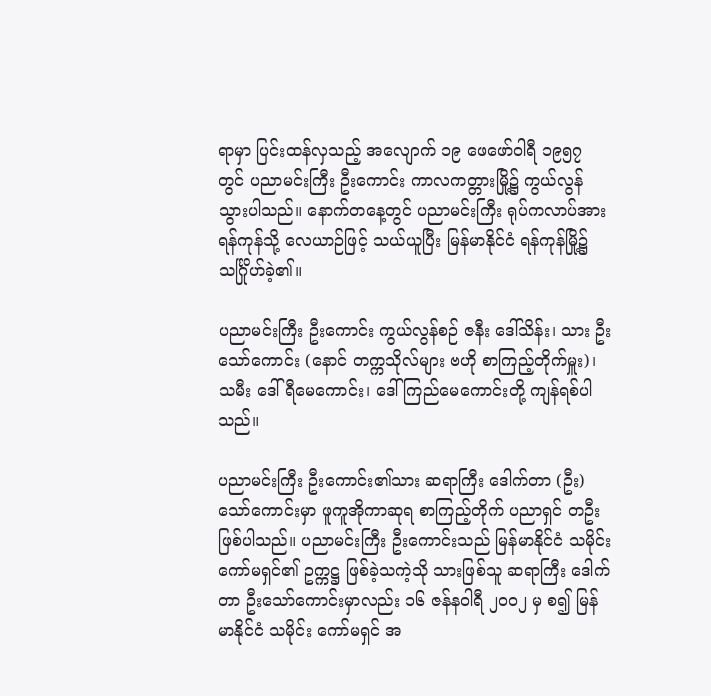ရာမှာ ပြင်းထန်လှသည့် အလျောက် ၁၉ ဖေဖော်ဝါရီ ၁၉၅၇ တွင် ပညာမင်းကြီး ဦးကောင်း ကာလကတ္တားမြို့၌ ကွယ်လွန် သွားပါသည်။ နောက်တနေ့တွင် ပညာမင်းကြီး ရုပ်ကလာပ်အား ရန်ကုန်သို့ လေယာဉ်ဖြင့် သယ်ယူပြီး မြန်မာနိုင်ငံ ရန်ကုန်မြို့၌ သင်္ဂြိုဟ်ခဲ့၏။

ပညာမင်းကြီး ဦးကောင်း ကွယ်လွန်စဉ် ဇနီး ဒေါ်သိန်း၊ သား ဦးသော်ကောင်း (နောင် တက္ကသိုလ်များ ဗဟို စာကြည့်တိုက်မှူး)၊ သမီး ဒေါ်ရီမေကောင်း၊ ဒေါ်ကြည်မေကောင်းတို့ ကျန်ရစ်ပါသည်။

ပညာမင်းကြီး ဦးကောင်း၏သား ဆရာကြီး ဒေါက်တာ (ဦး) သော်ကောင်းမှာ ဖူကူအိုကာဆုရ စာကြည့်တိုက် ပညာရှင် တဦး ဖြစ်ပါသည်။ ပညာမင်းကြီး ဦးကောင်းသည် မြန်မာနိုင်ငံ သမိုင်း ကော်မရှင်၏ ဥက္ကဋ္ဌ ဖြစ်ခဲ့သကဲ့သို သားဖြစ်သူ ဆရာကြီး ဒေါက်တာ ဦးသော်ကောင်းမှာလည်း ၁၆ ဇန်နဝါရီ ၂၀၀၂ မှ စ၍ မြန်မာနိုင်ငံ သမိုင်း ကော်မရှင် အ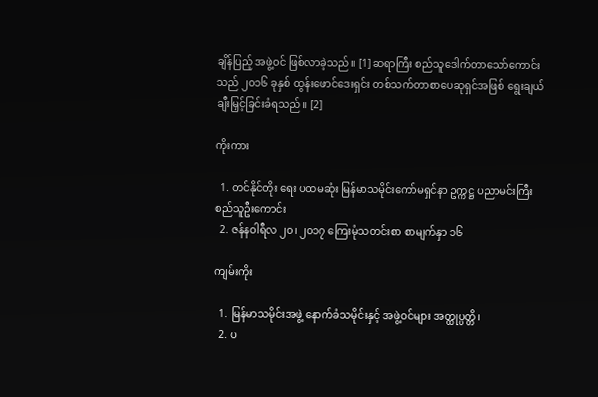ချိန်ပြည့် အဖွဲ့ဝင် ဖြစ်လာခဲ့သည်။ [1] ဆရာကြီး စည်သူဒေါက်တာသော်ကောင်းသည် ၂၀၁၆ ခုနှစ် ထွန်းဖောင်ဒေးရှင်း တစ်သက်တာစာပေဆုရှင်အဖြစ် ရွေးချယ်ချီးမြှင့်ခြင်းခံရသည်။ [2]

ကိုးကား

  1. တင်နိုင်တိုး ရေး ပထမဆုံး မြန်မာသမိုင်းကော်မရှင်နာ ဥက္ကဋ္ဌ ပညာမင်းကြီး စည်သူဦးကောင်း
  2. ဇန်နဝါရီလ ၂၀၊ ၂၀၁၇ ကြေးမုံသတင်းစာ စာမျက်နှာ ၁၆

ကျမ်းကိုး

  1. မြန်မာသမိုင်းအဖွဲ့ နောက်ခံသမိုင်းနှင့် အဖွဲ့ဝင်များ အတ္ထုပ္ပတ္တိ၊
  2. ပ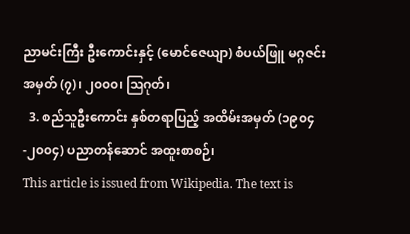ညာမင်းကြီး ဦးကောင်းနှင့် (မောင်ဇေယျာ) စံပယ်ဖြူ မဂ္ဂဇင်း အမှတ် (၇)၊ ၂၀၀၀၊ ဩဂုတ်၊
  3. စည်သူဦးကောင်း နှစ်တရာပြည့် အထိမ်းအမှတ် (၁၉၀၄-၂၀၀၄) ပညာတန်ဆောင် အထူးစာစဉ်၊
This article is issued from Wikipedia. The text is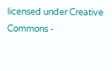licensed under Creative Commons -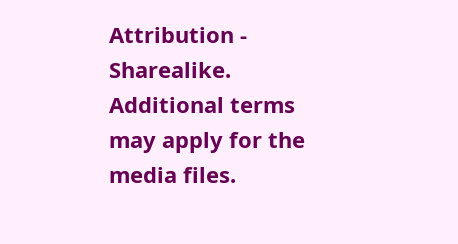Attribution - Sharealike. Additional terms may apply for the media files.